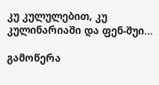კუ კულულებით, კუ კულინარიაში და ფენ-შუი...

გამოწერა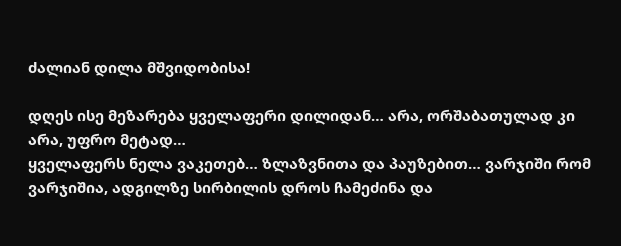ძალიან დილა მშვიდობისა!

დღეს ისე მეზარება ყველაფერი დილიდან… არა, ორშაბათულად კი არა, უფრო მეტად…
ყველაფერს ნელა ვაკეთებ… ზლაზვნითა და პაუზებით… ვარჯიში რომ ვარჯიშია, ადგილზე სირბილის დროს ჩამეძინა და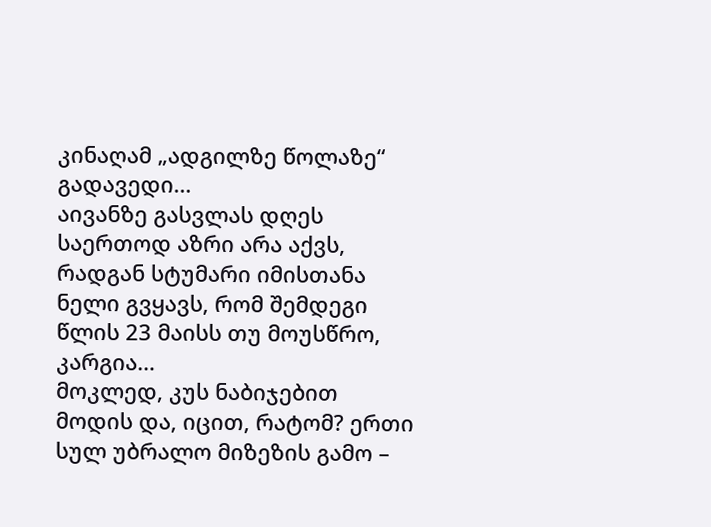კინაღამ „ადგილზე წოლაზე“ გადავედი…
აივანზე გასვლას დღეს საერთოდ აზრი არა აქვს, რადგან სტუმარი იმისთანა ნელი გვყავს, რომ შემდეგი წლის 23 მაისს თუ მოუსწრო, კარგია…
მოკლედ, კუს ნაბიჯებით მოდის და, იცით, რატომ? ერთი სულ უბრალო მიზეზის გამო –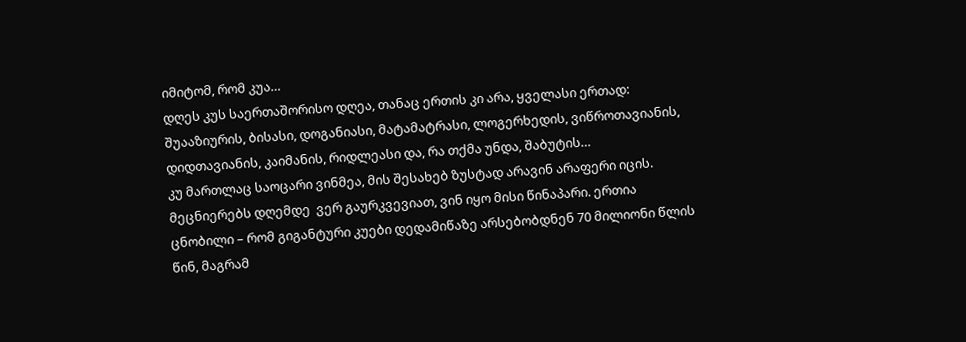იმიტომ, რომ კუა…
დღეს კუს საერთაშორისო დღეა, თანაც ერთის კი არა, ყველასი ერთად: შუააზიურის, ბისასი, დოგანიასი, მატამატრასი, ლოგერხედის, ვიწროთავიანის, დიდთავიანის, კაიმანის, რიდლეასი და, რა თქმა უნდა, შაბუტის…
კუ მართლაც საოცარი ვინმეა, მის შესახებ ზუსტად არავინ არაფერი იცის. მეცნიერებს დღემდე  ვერ გაურკვევიათ, ვინ იყო მისი წინაპარი. ერთია ცნობილი – რომ გიგანტური კუები დედამიწაზე არსებობდნენ 70 მილიონი წლის წინ, მაგრამ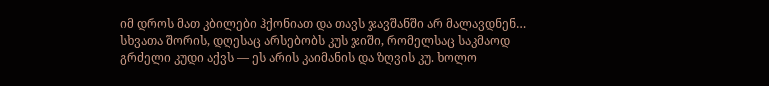იმ დროს მათ კბილები ჰქონიათ და თავს ჯავშანში არ მალავდნენ… სხვათა შორის, დღესაც არსებობს კუს ჯიში, რომელსაც საკმაოდ გრძელი კუდი აქვს — ეს არის კაიმანის და ზღვის კუ. ხოლო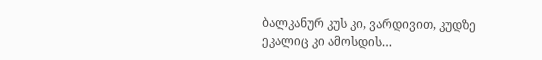ბალკანურ კუს კი, ვარდივით, კუდზე ეკალიც კი ამოსდის…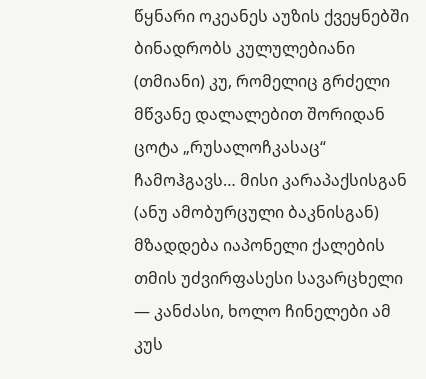წყნარი ოკეანეს აუზის ქვეყნებში ბინადრობს კულულებიანი (თმიანი) კუ, რომელიც გრძელი მწვანე დალალებით შორიდან ცოტა „რუსალოჩკასაც“ ჩამოჰგავს… მისი კარაპაქსისგან (ანუ ამობურცული ბაკნისგან) მზადდება იაპონელი ქალების თმის უძვირფასესი სავარცხელი — კანძასი, ხოლო ჩინელები ამ კუს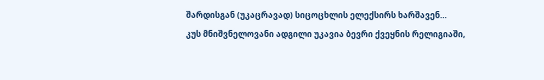შარდისგან (უკაცრავად) სიცოცხლის ელექსირს ხარშავენ…
კუს მნიშვნელოვანი ადგილი უკავია ბევრი ქვეყნის რელიგიაში,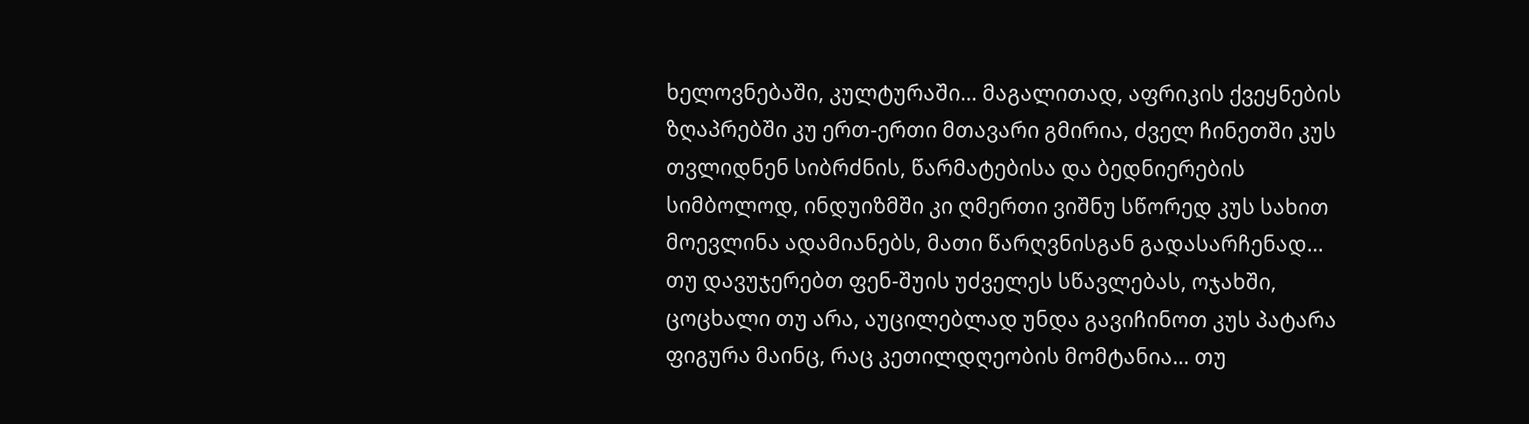ხელოვნებაში, კულტურაში… მაგალითად, აფრიკის ქვეყნების ზღაპრებში კუ ერთ-ერთი მთავარი გმირია, ძველ ჩინეთში კუს თვლიდნენ სიბრძნის, წარმატებისა და ბედნიერების სიმბოლოდ, ინდუიზმში კი ღმერთი ვიშნუ სწორედ კუს სახით მოევლინა ადამიანებს, მათი წარღვნისგან გადასარჩენად…
თუ დავუჯერებთ ფენ-შუის უძველეს სწავლებას, ოჯახში, ცოცხალი თუ არა, აუცილებლად უნდა გავიჩინოთ კუს პატარა ფიგურა მაინც, რაც კეთილდღეობის მომტანია… თუ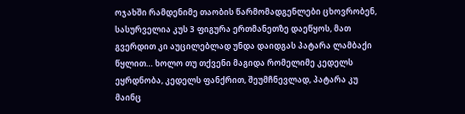ოჯახში რამდენიმე თაობის წარმომადგენლები ცხოვრობენ, სასურველია კუს 3 ფიგურა ერთმანეთზე დაეწყოს, მათ გვერდით კი აუცილებლად უნდა დაიდგას პატარა ლამბაქი წყლით… ხოლო თუ თქვენი მაგიდა რომელიმე კედელს ეყრდნობა, კედელს ფანქრით, შეუმჩნევლად, პატარა კუ მაინც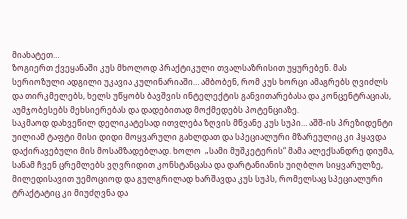მიახატეთ…
ზოგიერთ ქვეყანაში კუს მხოლოდ პრაქტიკული თვალსაზრისით უყურებენ. მას სერიოზული ადგილი უკავია კულინარიაში… ამბობენ, რომ კუს ხორცი ამაგრებს ღვიძლს და თირკმელებს, ხელს უწყობს ბავშვის ინტელექტის განვითარებასა და კონცენტრაციას, აუმჯობესებს მეხსიერებას და დადებითად მოქმედებს პოტენციაზე.
საკმაოდ დახვეწილ დელიკატესად ითვლება ზღვის მწვანე კუს სუპი… აშშ-ის პრეზიდენტი უილიამ ტაფტი მისი დიდი მოყვარული გახლდათ და სპეციალური მზარეულიც კი ჰყავდა დაქირავებული მის მოსამზადებლად. ხოლო  „სამი მუშკეტერის“ მამა ალექსანდრე დიუმა, სანამ ჩვენ ცრემლებს ვღვრიდით კონსტანცასა და დარტანიანის უიღბლო სიყვარულზე, მილედისავით უემოციოდ და გულგრილად ხარშავდა კუს სუპს, რომელსაც სპეციალური ტრაქტატიც კი მიუძღვნა და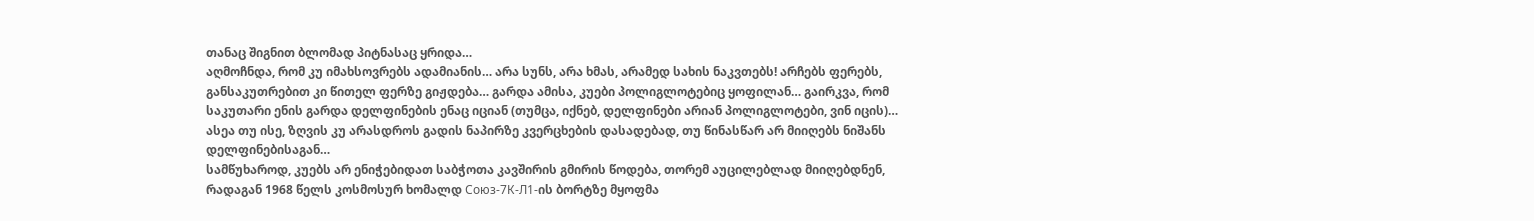თანაც შიგნით ბლომად პიტნასაც ყრიდა…
აღმოჩნდა, რომ კუ იმახსოვრებს ადამიანის… არა სუნს, არა ხმას, არამედ სახის ნაკვთებს! არჩებს ფერებს, განსაკუთრებით კი წითელ ფერზე გიჟდება… გარდა ამისა, კუები პოლიგლოტებიც ყოფილან… გაირკვა, რომ საკუთარი ენის გარდა დელფინების ენაც იციან (თუმცა, იქნებ, დელფინები არიან პოლიგლოტები, ვინ იცის)… ასეა თუ ისე, ზღვის კუ არასდროს გადის ნაპირზე კვერცხების დასადებად, თუ წინასწარ არ მიიღებს ნიშანს დელფინებისაგან…
სამწუხაროდ, კუებს არ ენიჭებიდათ საბჭოთა კავშირის გმირის წოდება, თორემ აუცილებლად მიიღებდნენ, რადაგან 1968 წელს კოსმოსურ ხომალდ Союз-7К-Л1-ის ბორტზე მყოფმა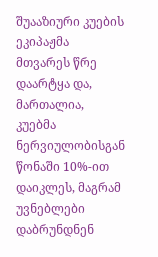შუააზიური კუების ეკიპაჟმა მთვარეს წრე დაარტყა და, მართალია, კუებმა ნერვიულობისგან წონაში 10%-ით დაიკლეს, მაგრამ უვნებლები დაბრუნდნენ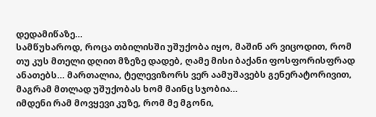დედამიწაზე…
სამწუხაროდ, როცა თბილისში უშუქობა იყო, მაშინ არ ვიცოდით, რომ თუ კუს მთელი დღით მზეზე დადებ, ღამე მისი ბაქანი ფოსფორისფრად ანათებს… მართალია, ტელევიზორს ვერ აამუშავებს გენერატორივით, მაგრამ მთლად უშუქობას ხომ მაინც სჯობია…
იმდენი რამ მოვყევი კუზე, რომ მე მგონი,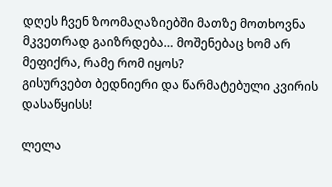დღეს ჩვენ ზოომაღაზიებში მათზე მოთხოვნა მკვეთრად გაიზრდება… მოშენებაც ხომ არ მეფიქრა, რამე რომ იყოს?
გისურვებთ ბედნიერი და წარმატებული კვირის დასაწყისს!

ლელა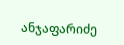ანჯაფარიძე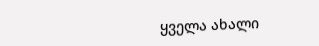ყველა ახალი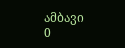ამბავი
0